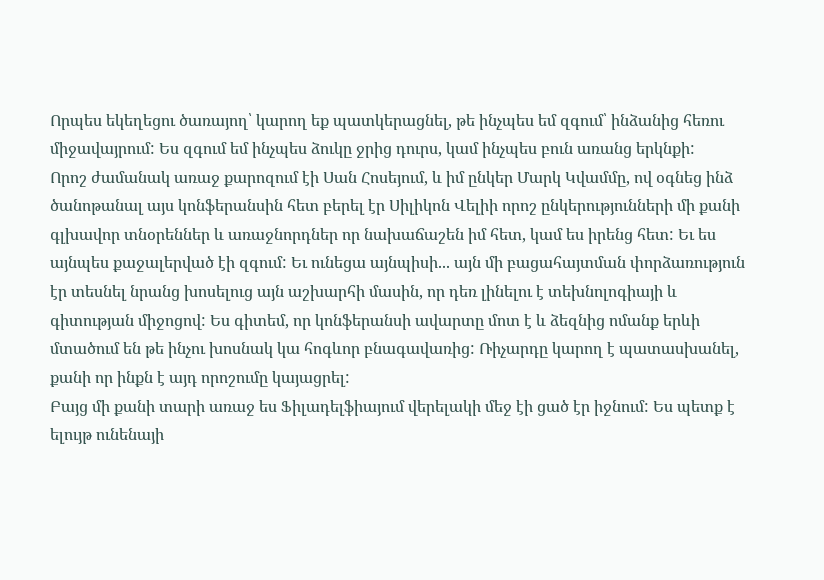Որպես եկեղեցու ծառայող՝ կարող եք պատկերացնել, թե ինչպես եմ զգում՝ ինձանից հեռու միջավայրում: Ես զգում եմ ինչպես ձուկը ջրից դուրս, կամ ինչպես բուն առանց երկնքի:
Որոշ ժամանակ առաջ քարոզում էի Սան Հոսեյում, և իմ ընկեր Մարկ Կվամմը, ով օգնեց ինձ ծանոթանալ այս կոնֆերանսին հետ բերել էր Սիլիկոն Վելիի որոշ ընկերությունների մի քանի գլխավոր տնօրեններ և առաջնորդներ որ նախաճաշեն իմ հետ, կամ ես իրենց հետ: Եւ ես այնպես քաջալերված էի զգում: Եւ ունեցա այնպիսի... այն մի բացահայտման փորձառություն էր տեսնել նրանց խոսելուց այն աշխարհի մասին, որ դեռ լինելու է տեխնոլոգիայի և գիտության միջոցով: Ես գիտեմ, որ կոնֆերանսի ավարտը մոտ է և ձեզնից ոմանք երևի մտածում են թե ինչու խոսնակ կա հոգևոր բնագավառից: Ռիչարդը կարող է պատասխանել, քանի որ ինքն է այդ որոշումը կայացրել:
Բայց մի քանի տարի առաջ ես Ֆիլադելֆիայում վերելակի մեջ էի ցած էր իջնում: Ես պետք է ելույթ ունենայի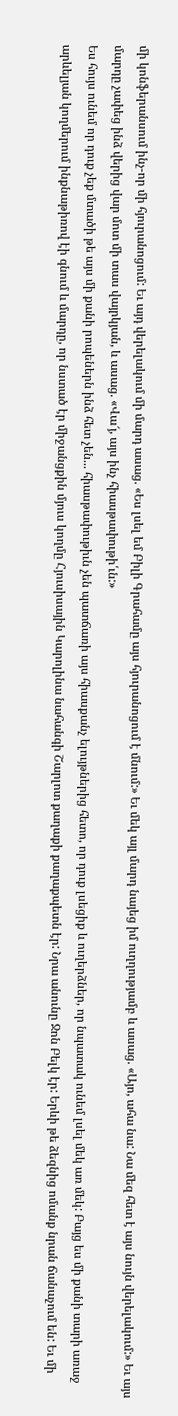մի կոնֆերանսում ինչ-որ մի հյուրանոցում: Եւ այդ վերելակում մի մարդ ասաց. «Ես լսել եմ Բիլի Գրահամը այս հյուրանոցում է մնում:» Եւ մեկ այլ մարդ նայեց իմ ուղղությամբ և ասաց. «Այո, ահա նա: Նա մեզ հետ է այս նույն վերելակում:» Եւ այս մարդը չափեց ինձ վերից վար մոտ մի տաս վայրկյան, և ասաց. «Վա՜յ, այս ինչ հիասթափութի՛ւն:»
Ես հույս ունեմ որ դուք չեք մտածի թե այս մի քանի րոպեներն ինձ հետ չեն... հիասթափութիւն չեն պատճառի այս հիասքանչ ելույթներից հետո, որ դուք լսեցիք և ուղերձներ, որ նպատակ ունեմ լսել մեկ առ մեկ: Բայց ես մի քանի տարի առաջ արևելյան կողմերում ինքնաթիռով էի գնում և մարդը, որ նստած էր միջանցքին մյուս կողմը Հյուսիսային Կարոլինա նահանգի Շարլոտ քաղաքի քաղաքպետն էր: Նրա անունը Ջոն Բելկ էր: Երևի թե ձեզնից ոմանք նրան ճանաչում են: Եւ մի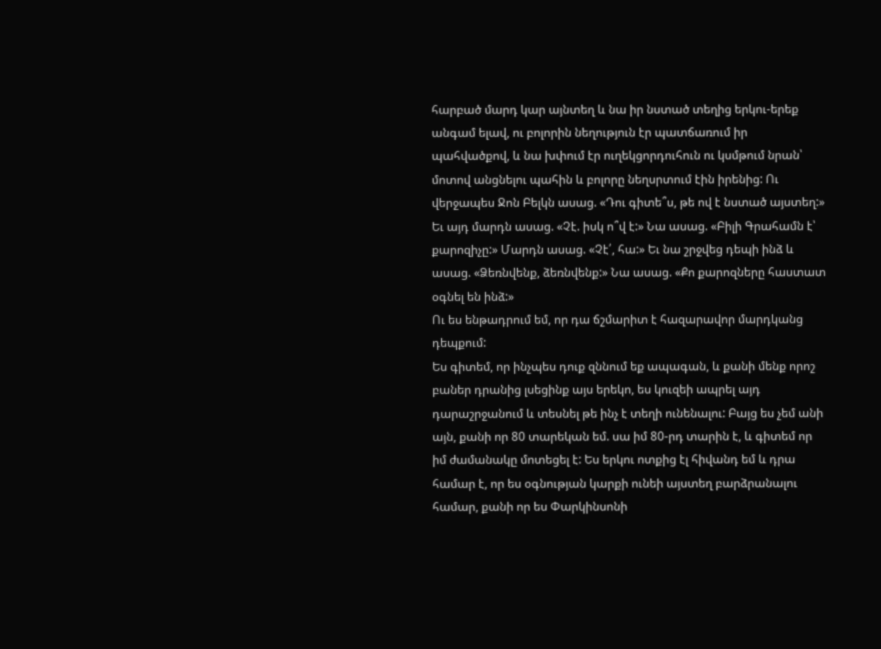հարբած մարդ կար այնտեղ և նա իր նստած տեղից երկու-երեք անգամ ելավ, ու բոլորին նեղություն էր պատճառում իր պահվածքով, և նա խփում էր ուղեկցորդուհուն ու կսմթում նրան՝ մոտով անցնելու պահին և բոլորը նեղսրտում էին իրենից: Ու վերջապես Ջոն Բելկն ասաց. «Դու գիտե՞ս, թե ով է նստած այստեղ:» Եւ այդ մարդն ասաց. «Չէ. իսկ ո՞վ է:» Նա ասաց. «Բիլի Գրահամն է՝ քարոզիչը:» Մարդն ասաց. «Չէ՛, հա:» Եւ նա շրջվեց դեպի ինձ և ասաց. «Ձեռնվենք, ձեռնվենք:» Նա ասաց. «Քո քարոզները հաստատ օգնել են ինձ:»
Ու ես ենթադրում եմ, որ դա ճշմարիտ է հազարավոր մարդկանց դեպքում:
Ես գիտեմ, որ ինչպես դուք զննում եք ապագան, և քանի մենք որոշ բաներ դրանից լսեցինք այս երեկո, ես կուզեի ապրել այդ դարաշրջանում և տեսնել թե ինչ է տեղի ունենալու: Բայց ես չեմ անի այն, քանի որ 80 տարեկան եմ. սա իմ 80-րդ տարին է, և գիտեմ որ իմ ժամանակը մոտեցել է: Ես երկու ոտքից էլ հիվանդ եմ և դրա համար է, որ ես օգնության կարքի ունեի այստեղ բարձրանալու համար, քանի որ ես Փարկինսոնի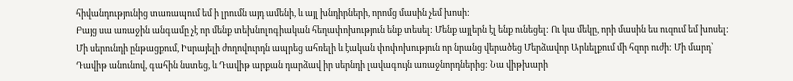հիվանդությունից տառապում եմ ի լրումն այդ ամենի, և այլ խնդիրների, որոմց մասին չեմ խոսի:
Բայց սա առաջին անգամը չէ որ մենք տեխնոլոգիական հեղափոխություն ենք տեսել: Մենք այլերն էլ ենք ունեցել: Ու կա մեկը, որի մասին ես ուզում եմ խոսել: Մի սերունդի ընթացքում, Իսրայելի ժողովուրդն ապրեց ահռելի և էական փոփոխություն որ նրանց վերածեց Մերձավոր Արևելքում մի հզոր ուժի: Մի մարդ՝ Դավիթ անունով, գահին նստեց, և Դավիթ արքան դարձավ իր սերնդի լավագույն առաջնորդներից: Նա վիթխարի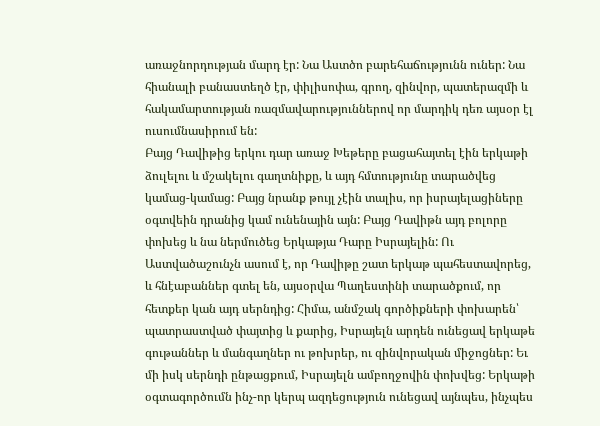առաջնորդության մարդ էր: Նա Աստծո բարեհաճությունն ուներ: Նա հիանալի բանաստեղծ էր, փիլիսոփա, գրող, զինվոր, պատերազմի և հակամարտության ռազմավարություններով որ մարդիկ դեռ այսօր էլ ուսումնասիրում են:
Բայց Դավիթից երկու դար առաջ Խեթերը բացահայտել էին երկաթի ձուլելու և մշակելու գաղտնիքը, և այդ հմտությունը տարածվեց կամաց-կամաց: Բայց նրանք թույլ չէին տալիս, որ իսրայելացիները օգտվեին դրանից կամ ունենային այն: Բայց Դավիթն այդ բոլորը փոխեց և նա ներմուծեց Երկաթյա Դարը Իսրայելին: Ու Աստվածաշունչն ասում է, որ Դավիթը շատ երկաթ պահեստավորեց, և հնէաբաններ գտել են, այսօրվա Պաղեստինի տարածքում, որ հետքեր կան այդ սերնդից: Հիմա, անմշակ գործիքների փոխարեն՝ պատրաստված փայտից և քարից, Իսրայելն արդեն ունեցավ երկաթե գութաններ և մանգաղներ ու թոխրեր, ու զինվորական միջոցներ: Եւ մի իսկ սերնդի ընթացքում, Իսրայելն ամբողջովին փոխվեց: Երկաթի օգտագործումն ինչ-որ կերպ ազդեցություն ունեցավ այնպես, ինչպես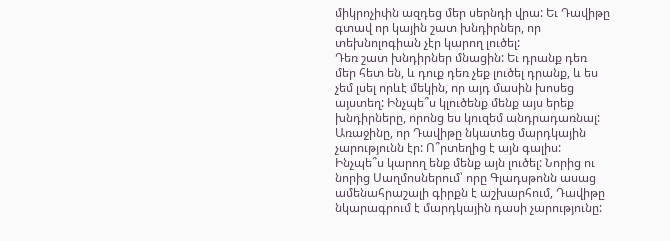միկրոչիփն ազդեց մեր սերնդի վրա: Եւ Դավիթը գտավ որ կային շատ խնդիրներ, որ տեխնոլոգիան չէր կարող լուծել:
Դեռ շատ խնդիրներ մնացին: Եւ դրանք դեռ մեր հետ են, և դուք դեռ չեք լուծել դրանք, և ես չեմ լսել որևէ մեկին, որ այդ մասին խոսեց այստեղ: Ինչպե՞ս կլուծենք մենք այս երեք խնդիրները, որոնց ես կուզեմ անդրադառնալ: Առաջինը, որ Դավիթը նկատեց մարդկային չարությունն էր: Ո՞րտեղից է այն գալիս: Ինչպե՞ս կարող ենք մենք այն լուծել: Նորից ու նորից Սաղմոսներում՝ որը Գլադսթոնն ասաց ամենահրաշալի գիրքն է աշխարհում, Դավիթը նկարագրում է մարդկային դասի չարությունը: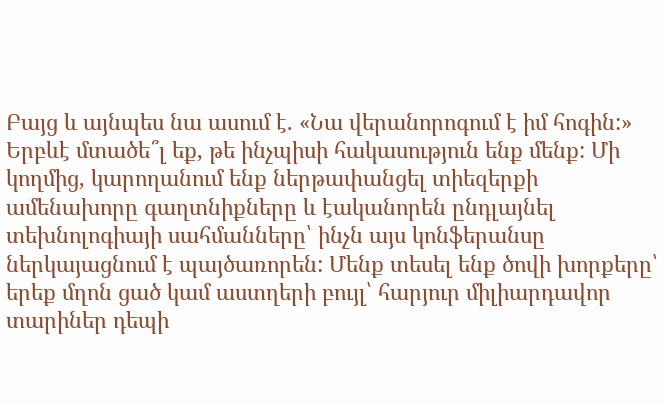Բայց և այնպես նա ասում է. «Նա վերանորոգում է իմ հոգին:» Երբևէ մտածե՞լ եք, թե ինչպիսի հակասություն ենք մենք: Մի կողմից, կարողանում ենք ներթափանցել տիեզերքի ամենախորը գաղտնիքները և էականորեն ընդլայնել տեխնոլոգիայի սահմանները՝ ինչն այս կոնֆերանսը ներկայացնում է պայծառորեն: Մենք տեսել ենք ծովի խորքերը՝ երեք մղոն ցած կամ աստղերի բույլ՝ հարյուր միլիարդավոր տարիներ դեպի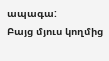ապագա:
Բայց մյուս կողմից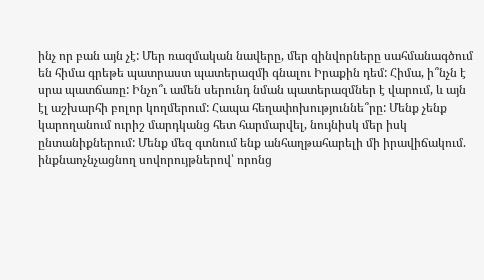ինչ որ բան այն չէ: Մեր ռազմական նավերը, մեր զինվորները սահմանագծում են հիմա գրեթե պատրաստ պատերազմի գնալու Իրաքին դեմ: Հիմա, ի՞նչն է սրա պատճառը: Ինչո՞ւ ամեն սերունդ նման պատերազմներ է վարում, և այն էլ աշխարհի բոլոր կողմերում: Հապա հեղափոխություննե՞րը: Մենք չենք կարողանում ուրիշ մարդկանց հետ հարմարվել, նույնիսկ մեր իսկ ընտանիքներում: Մենք մեզ գտնում ենք անհաղթահարելի մի իրավիճակում. ինքնաոչնչացնող սովորույթներով՝ որոնց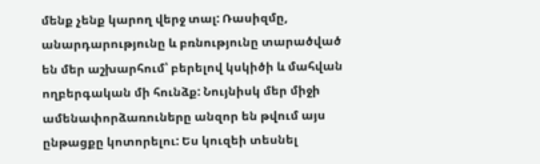մենք չենք կարող վերջ տալ: Ռասիզմը, անարդարությունը և բռնությունը տարածված են մեր աշխարհում՝ բերելով կսկիծի և մահվան ողբերգական մի հունձք: Նույնիսկ մեր միջի ամենափորձառուները անզոր են թվում այս ընթացքը կոտորելու: Ես կուզեի տեսնել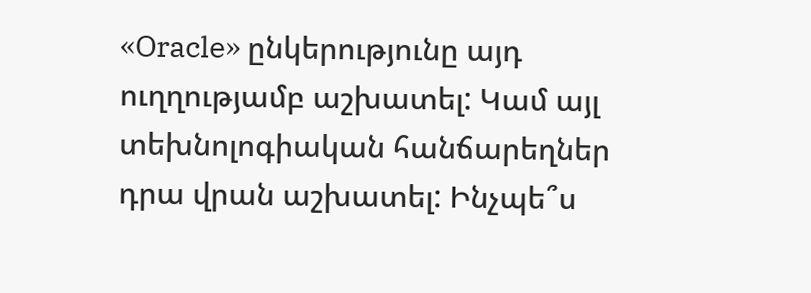«Oracle» ընկերությունը այդ ուղղությամբ աշխատել: Կամ այլ տեխնոլոգիական հանճարեղներ դրա վրան աշխատել: Ինչպե՞ս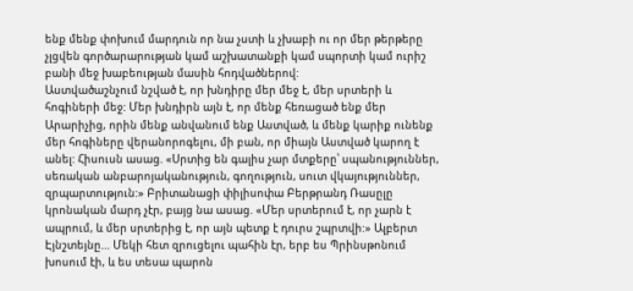ենք մենք փոխում մարդուն որ նա չստի և չխաբի ու որ մեր թերթերը չլցվեն գործարարության կամ աշխատանքի կամ սպորտի կամ ուրիշ բանի մեջ խաբեության մասին հոդվածներով:
Աստվածաշնչում նշված է, որ խնդիրը մեր մեջ է, մեր սրտերի և հոգիների մեջ: Մեր խնդիրն այն է, որ մենք հեռացած ենք մեր Արարիչից, որին մենք անվանում ենք Աստված, և մենք կարիք ունենք մեր հոգիները վերանորոգելու, մի բան, որ միայն Աստված կարող է անել: Հիսուսն ասաց. «Սրտից են գալիս չար մտքերը՝ սպանություններ, սեռական անբարոյականություն, գողություն, սուտ վկայություններ, զրպարտություն:» Բրիտանացի փիլիսոփա Բերթրանդ Ռասըլը կրոնական մարդ չէր, բայց նա ասաց. «Մեր սրտերում է, որ չարն է ապրում, և մեր սրտերից է, որ այն պետք է դուրս շպրտվի:» Ալբերտ Էյնշտեյնը... Մեկի հետ զրուցելու պահին էր, երբ ես Պրինսթոնում խոսում էի, և ես տեսա պարոն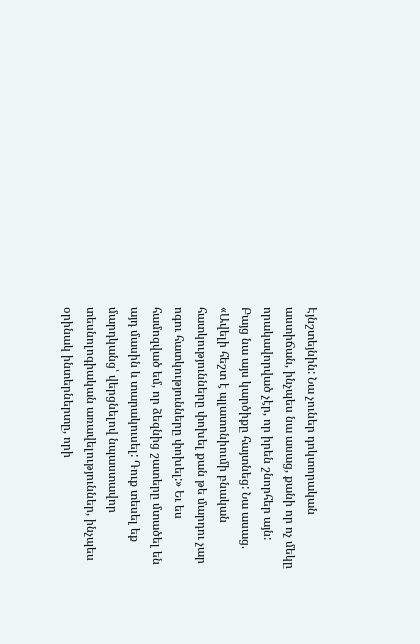Էյնշտեյնին: Նա չուներ դոկտորական աստիճան, ինչպես նա ասաց, քանի որ ոչ մեկը որակավորված չէր, որ իրեն շնորհեր այն:
Բայց նա այս կարծիքը հայտնեց: Նա ասաց. «Ավելի հեշտ է պլատոնիումի բնական հատկությունները փոխել քան թե մարդու չար ոգու հատկությունները փոխել:» Եւ ես համոզված եմ, որ ձեզնից շատերը մտածել են այդ մասին և տարակուսել: Դուք տեսել եք մարդկանց՝ վերցնելով նպաստավոր տեսնոլոգիական առավելություններ, ինչպես օրինակ ինտերներտը, որի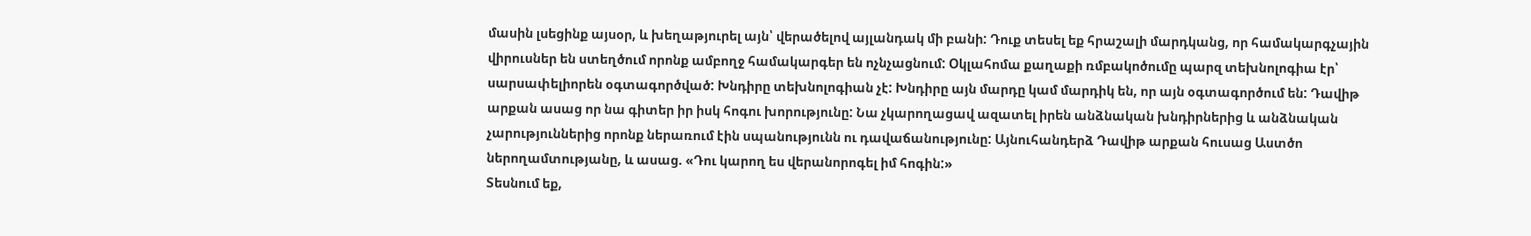մասին լսեցինք այսօր, և խեղաթյուրել այն՝ վերածելով այլանդակ մի բանի: Դուք տեսել եք հրաշալի մարդկանց, որ համակարգչային վիրուսներ են ստեղծում որոնք ամբողջ համակարգեր են ոչնչացնում: Օկլահոմա քաղաքի ռմբակոծումը պարզ տեխնոլոգիա էր՝ սարսափելիորեն օգտագործված: Խնդիրը տեխնոլոգիան չէ: Խնդիրը այն մարդը կամ մարդիկ են, որ այն օգտագործում են: Դավիթ արքան ասաց որ նա գիտեր իր իսկ հոգու խորությունը: Նա չկարողացավ ազատել իրեն անձնական խնդիրներից և անձնական չարություններից որոնք ներառում էին սպանությունն ու դավաճանությունը: Այնուհանդերձ Դավիթ արքան հուսաց Աստծո ներողամտությանը, և ասաց. «Դու կարող ես վերանորոգել իմ հոգին:»
Տեսնում եք,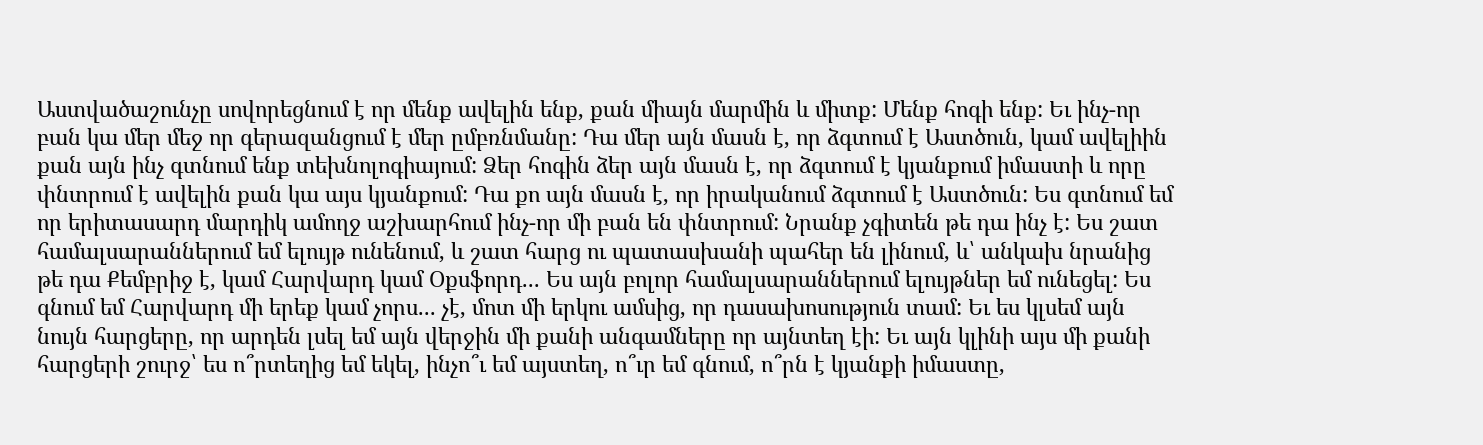Աստվածաշունչը սովորեցնում է որ մենք ավելին ենք, քան միայն մարմին և միտք: Մենք հոգի ենք: Եւ ինչ-որ բան կա մեր մեջ որ գերազանցում է մեր ըմբռնմանը: Դա մեր այն մասն է, որ ձգտում է Աստծուն, կամ ավելիին քան այն ինչ գտնում ենք տեխնոլոգիայում: Ձեր հոգին ձեր այն մասն է, որ ձգտում է կյանքում իմաստի և որը փնտրում է ավելին քան կա այս կյանքում: Դա քո այն մասն է, որ իրականում ձգտում է Աստծուն: Ես գտնում եմ որ երիտասարդ մարդիկ ամողջ աշխարհում ինչ-որ մի բան են փնտրում: Նրանք չգիտեն թե դա ինչ է: Ես շատ համալսարաններում եմ ելույթ ունենում, և շատ հարց ու պատասխանի պահեր են լինում, և՝ անկախ նրանից թե դա Քեմբրիջ է, կամ Հարվարդ կամ Օքսֆորդ... Ես այն բոլոր համալսարաններում ելույթներ եմ ունեցել: Ես գնում եմ Հարվարդ մի երեք կամ չորս... չէ, մոտ մի երկու ամսից, որ դասախոսություն տամ: Եւ ես կլսեմ այն նույն հարցերը, որ արդեն լսել եմ այն վերջին մի քանի անգամները որ այնտեղ էի: Եւ այն կլինի այս մի քանի հարցերի շուրջ՝ ես ո՞րտեղից եմ եկել, ինչո՞ւ եմ այստեղ, ո՞ւր եմ գնում, ո՞րն է կյանքի իմաստը,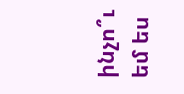ինչո՞ւ եմ ես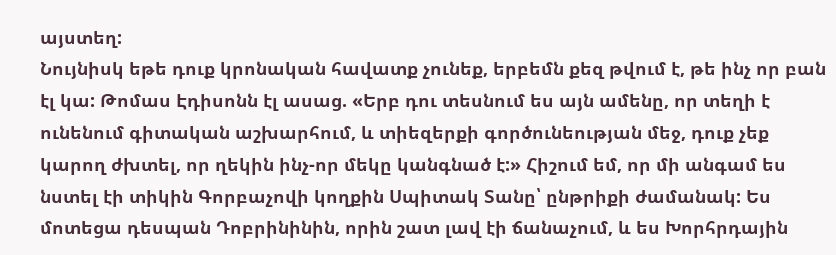այստեղ:
Նույնիսկ եթե դուք կրոնական հավատք չունեք, երբեմն քեզ թվում է, թե ինչ որ բան էլ կա: Թոմաս Էդիսոնն էլ ասաց. «Երբ դու տեսնում ես այն ամենը, որ տեղի է ունենում գիտական աշխարհում, և տիեզերքի գործունեության մեջ, դուք չեք կարող ժխտել, որ ղեկին ինչ-որ մեկը կանգնած է:» Հիշում եմ, որ մի անգամ ես նստել էի տիկին Գորբաչովի կողքին Սպիտակ Տանը՝ ընթրիքի ժամանակ: Ես մոտեցա դեսպան Դոբրինինին, որին շատ լավ էի ճանաչում, և ես Խորհրդային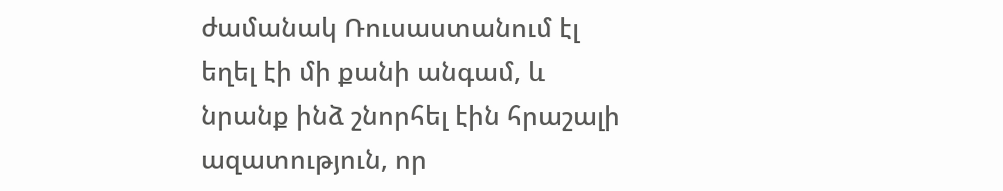ժամանակ Ռուսաստանում էլ եղել էի մի քանի անգամ, և նրանք ինձ շնորհել էին հրաշալի ազատություն, որ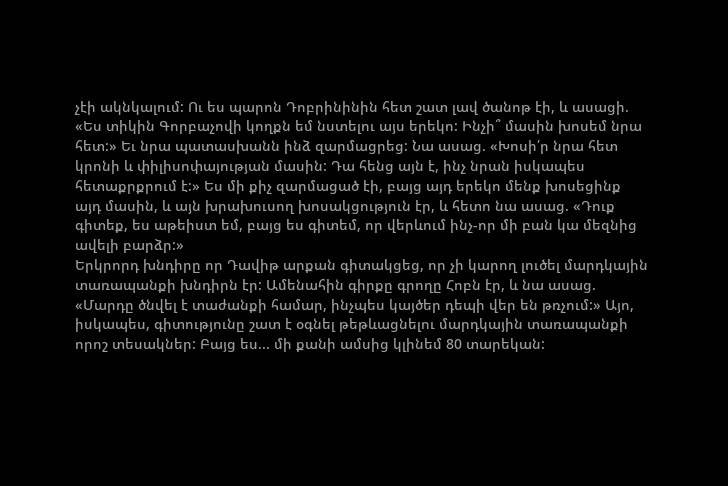չէի ակնկալում: Ու ես պարոն Դոբրինինին հետ շատ լավ ծանոթ էի, և ասացի. «Ես տիկին Գորբաչովի կողքն եմ նստելու այս երեկո: Ինչի՞ մասին խոսեմ նրա հետ:» Եւ նրա պատասխանն ինձ զարմացրեց: Նա ասաց. «Խոսի՛ր նրա հետ կրոնի և փիլիսոփայության մասին: Դա հենց այն է, ինչ նրան իսկապես հետաքրքրում է:» Ես մի քիչ զարմացած էի, բայց այդ երեկո մենք խոսեցինք այդ մասին, և այն խրախուսող խոսակցություն էր, և հետո նա ասաց. «Դուք գիտեք, ես աթեիստ եմ, բայց ես գիտեմ, որ վերևում ինչ-որ մի բան կա մեզնից ավելի բարձր:»
Երկրորդ խնդիրը որ Դավիթ արքան գիտակցեց, որ չի կարող լուծել մարդկային տառապանքի խնդիրն էր: Ամենահին գիրքը գրողը Հոբն էր, և նա ասաց. «Մարդը ծնվել է տաժանքի համար, ինչպես կայծեր դեպի վեր են թռչում:» Այո, իսկապես, գիտությունը շատ է օգնել թեթևացնելու մարդկային տառապանքի որոշ տեսակներ: Բայց ես... մի քանի ամսից կլինեմ 80 տարեկան: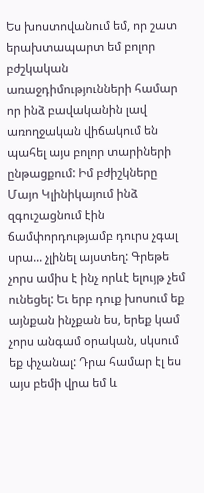Ես խոստովանում եմ, որ շատ երախտապարտ եմ բոլոր բժշկական առաջդիմությունների համար որ ինձ բավականին լավ առողջական վիճակում են պահել այս բոլոր տարիների ընթացքում: Իմ բժիշկները Մայո Կլինիկայում ինձ զգուշացնում էին ճամփորդությամբ դուրս չգալ սրա... չլինել այստեղ: Գրեթե չորս ամիս է ինչ որևէ ելույթ չեմ ունեցել: Եւ երբ դուք խոսում եք այնքան ինչքան ես, երեք կամ չորս անգամ օրական, սկսում եք փչանալ: Դրա համար էլ ես այս բեմի վրա եմ և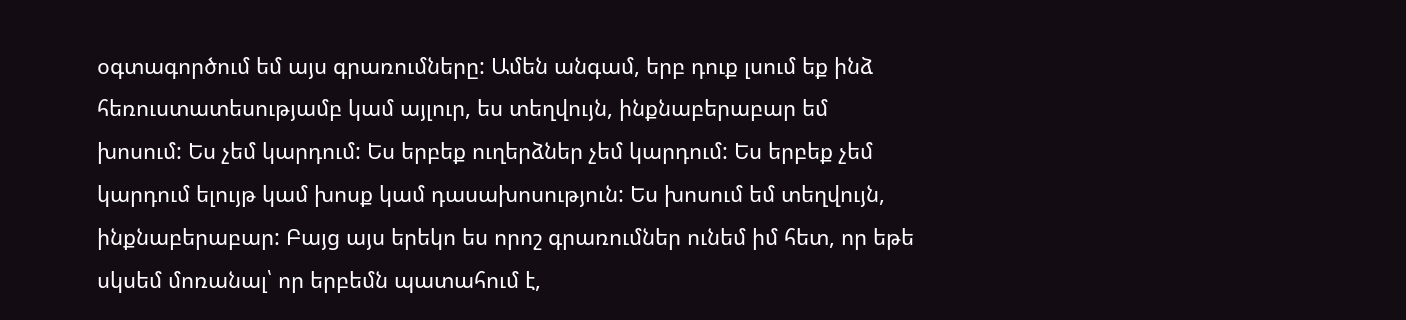օգտագործում եմ այս գրառումները: Ամեն անգամ, երբ դուք լսում եք ինձ հեռուստատեսությամբ կամ այլուր, ես տեղվույն, ինքնաբերաբար եմ խոսում: Ես չեմ կարդում: Ես երբեք ուղերձներ չեմ կարդում: Ես երբեք չեմ կարդում ելույթ կամ խոսք կամ դասախոսություն: Ես խոսում եմ տեղվույն, ինքնաբերաբար: Բայց այս երեկո ես որոշ գրառումներ ունեմ իմ հետ, որ եթե սկսեմ մոռանալ՝ որ երբեմն պատահում է,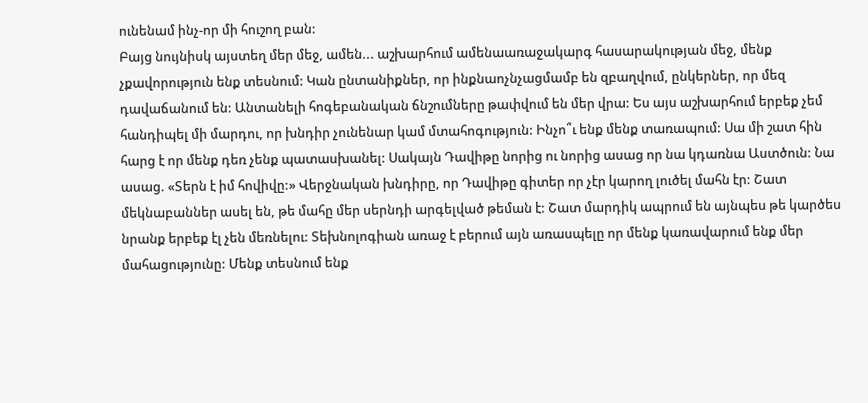ունենամ ինչ-որ մի հուշող բան:
Բայց նույնիսկ այստեղ մեր մեջ, ամեն... աշխարհում ամենաառաջակարգ հասարակության մեջ, մենք չքավորություն ենք տեսնում: Կան ընտանիքներ, որ ինքնաոչնչացմամբ են զբաղվում, ընկերներ, որ մեզ դավաճանում են: Անտանելի հոգեբանական ճնշումները թափվում են մեր վրա: Ես այս աշխարհում երբեք չեմ հանդիպել մի մարդու, որ խնդիր չունենար կամ մտահոգություն: Ինչո՞ւ ենք մենք տառապում: Սա մի շատ հին հարց է որ մենք դեռ չենք պատասխանել: Սակայն Դավիթը նորից ու նորից ասաց որ նա կդառնա Աստծուն: Նա ասաց. «Տերն է իմ հովիվը:» Վերջնական խնդիրը, որ Դավիթը գիտեր որ չէր կարող լուծել մահն էր: Շատ մեկնաբաններ ասել են, թե մահը մեր սերնդի արգելված թեման է: Շատ մարդիկ ապրում են այնպես թե կարծես նրանք երբեք էլ չեն մեռնելու: Տեխնոլոգիան առաջ է բերում այն առասպելը որ մենք կառավարում ենք մեր մահացությունը: Մենք տեսնում ենք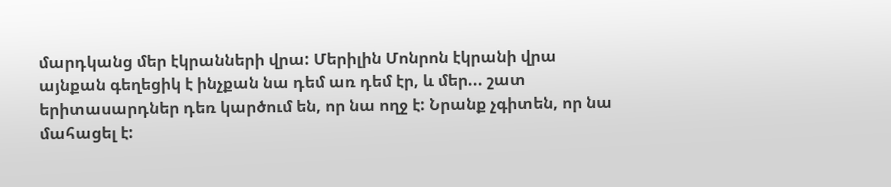մարդկանց մեր էկրանների վրա: Մերիլին Մոնրոն էկրանի վրա այնքան գեղեցիկ է ինչքան նա դեմ առ դեմ էր, և մեր... շատ երիտասարդներ դեռ կարծում են, որ նա ողջ է: Նրանք չգիտեն, որ նա մահացել է: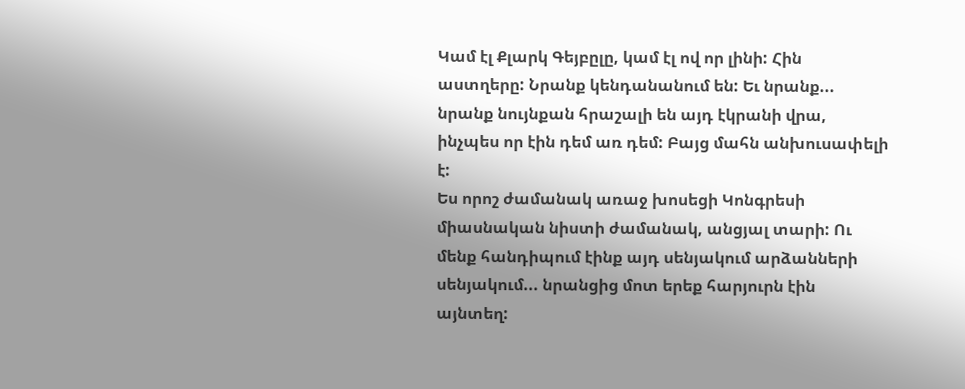Կամ էլ Քլարկ Գեյբըլը, կամ էլ ով որ լինի: Հին աստղերը: Նրանք կենդանանում են: Եւ նրանք... նրանք նույնքան հրաշալի են այդ էկրանի վրա, ինչպես որ էին դեմ առ դեմ: Բայց մահն անխուսափելի է:
Ես որոշ ժամանակ առաջ խոսեցի Կոնգրեսի միասնական նիստի ժամանակ, անցյալ տարի: Ու մենք հանդիպում էինք այդ սենյակում արձանների սենյակում... նրանցից մոտ երեք հարյուրն էին այնտեղ: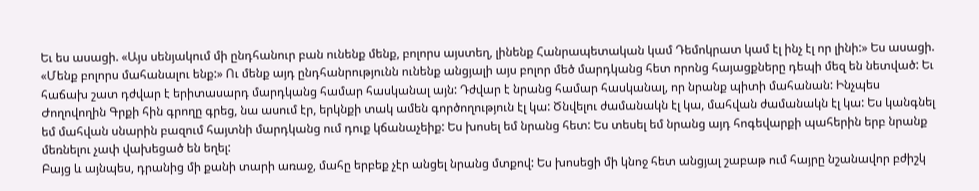Եւ ես ասացի. «Այս սենյակում մի ընդհանուր բան ունենք մենք, բոլորս այստեղ, լինենք Հանրապետական կամ Դեմոկրատ կամ էլ ինչ էլ որ լինի:» Ես ասացի. «Մենք բոլորս մահանալու ենք:» Ու մենք այդ ընդհանրությունն ունենք անցյալի այս բոլոր մեծ մարդկանց հետ որոնց հայացքները դեպի մեզ են նետված: Եւ հաճախ շատ դժվար է երիտասարդ մարդկանց համար հասկանալ այն: Դժվար է նրանց համար հասկանալ, որ նրանք պիտի մահանան: Ինչպես Ժողովողին Գրքի հին գրողը գրեց, նա ասում էր, երկնքի տակ ամեն գործողություն էլ կա: Ծնվելու ժամանակն էլ կա, մահվան ժամանակն էլ կա: Ես կանգնել եմ մահվան սնարին բազում հայտնի մարդկանց ում դուք կճանաչեիք: Ես խոսել եմ նրանց հետ: Ես տեսել եմ նրանց այդ հոգեվարքի պահերին երբ նրանք մեռնելու չափ վախեցած են եղել:
Բայց և այնպես, դրանից մի քանի տարի առաջ, մահը երբեք չէր անցել նրանց մտքով: Ես խոսեցի մի կնոջ հետ անցյալ շաբաթ ում հայրը նշանավոր բժիշկ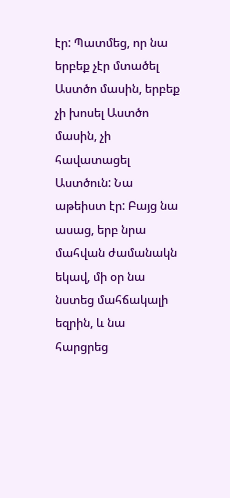էր: Պատմեց, որ նա երբեք չէր մտածել Աստծո մասին, երբեք չի խոսել Աստծո մասին, չի հավատացել Աստծուն: Նա աթեիստ էր: Բայց նա ասաց, երբ նրա մահվան ժամանակն եկավ, մի օր նա նստեց մահճակալի եզրին, և նա հարցրեց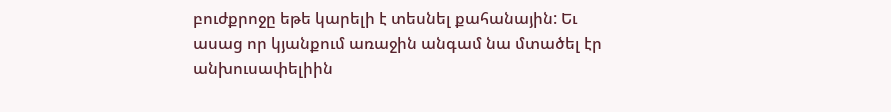բուժքրոջը եթե կարելի է տեսնել քահանային: Եւ ասաց որ կյանքում առաջին անգամ նա մտածել էր անխուսափելիին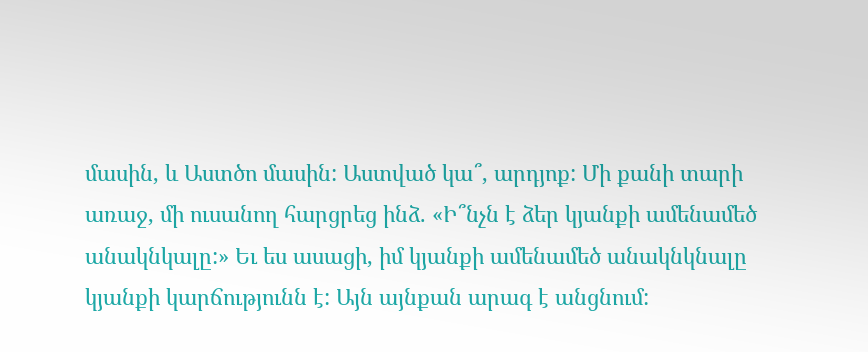մասին, և Աստծո մասին: Աստված կա՞, արդյոք: Մի քանի տարի առաջ, մի ուսանող հարցրեց ինձ. «Ի՞նչն է ձեր կյանքի ամենամեծ անակնկալը:» Եւ ես ասացի, իմ կյանքի ամենամեծ անակնկնալը կյանքի կարճությունն է: Այն այնքան արագ է անցնում: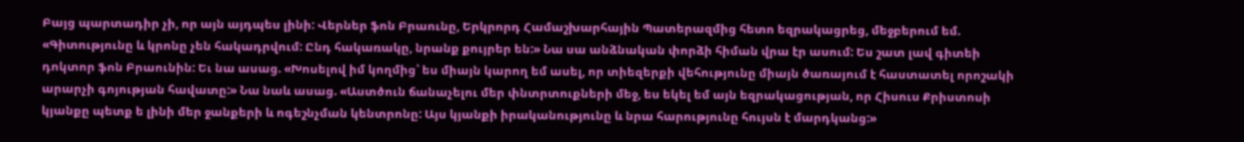Բայց պարտադիր չի, որ այն այդպես լինի: Վերներ ֆոն Բրաունը, Երկրորդ Համաշխարհային Պատերազմից հետո եզրակացրեց, մեջբերում եմ. «Գիտությունը և կրոնը չեն հակադրվում: Ընդ հակառակը, նրանք քույրեր են:» Նա սա անձնական փորձի հիման վրա էր ասում: Ես շատ լավ գիտեի դոկտոր ֆոն Բրաունին: Եւ նա ասաց. «Խոսելով իմ կողմից՝ ես միայն կարող եմ ասել, որ տիեզերքի վեհությունը միայն ծառայում է հաստատել որոշակի արարչի գոյության հավատը:» Նա նաև ասաց. «Աստծուն ճանաչելու մեր փնտրտուքների մեջ, ես եկել եմ այն եզրակացության, որ Հիսուս Քրիստոսի կյանքը պետք ե լինի մեր ջանքերի և ոգեշնչման կենտրոնը: Այս կյանքի իրականությունը և նրա հարությունը հույսն է մարդկանց:»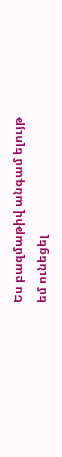Ես բազմաթիվ անգամ ելույթ եմ ունեցել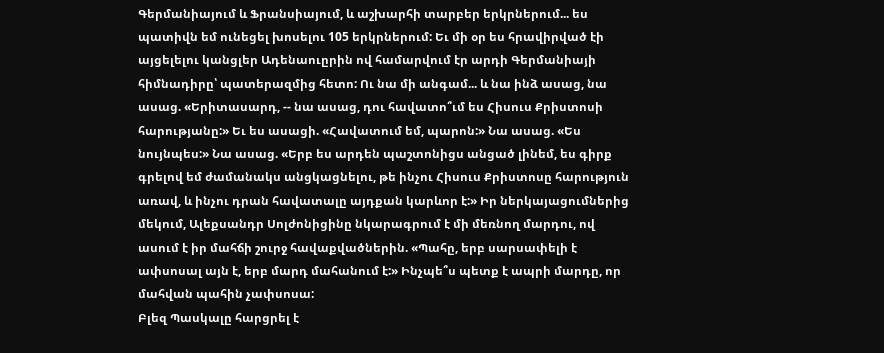Գերմանիայում և Ֆրանսիայում, և աշխարհի տարբեր երկրներում... ես պատիվն եմ ունեցել խոսելու 105 երկրներում: Եւ մի օր ես հրավիրված էի այցելելու կանցլեր Ադենաուըրին ով համարվում էր արդի Գերմանիայի հիմնադիրը՝ պատերազմից հետո: Ու նա մի անգամ... և նա ինձ ասաց, նա ասաց. «Երիտասարդ, -- նա ասաց, դու հավատո՞ւմ ես Հիսուս Քրիստոսի հարությանը:» Եւ ես ասացի. «Հավատում եմ, պարոն:» Նա ասաց. «Ես նույնպես:» Նա ասաց. «Երբ ես արդեն պաշտոնիցս անցած լինեմ, ես գիրք գրելով եմ ժամանակս անցկացնելու, թե ինչու Հիսուս Քրիստոսը հարություն առավ, և ինչու դրան հավատալը այդքան կարևոր է:» Իր ներկայացումներից մեկում, Ալեքսանդր Սոլժոնիցինը նկարագրում է մի մեռնող մարդու, ով ասում է իր մահճի շուրջ հավաքվածներին. «Պահը, երբ սարսափելի է ափսոսալ այն է, երբ մարդ մահանում է:» Ինչպե՞ս պետք է ապրի մարդը, որ մահվան պահին չափսոսա:
Բլեզ Պասկալը հարցրել է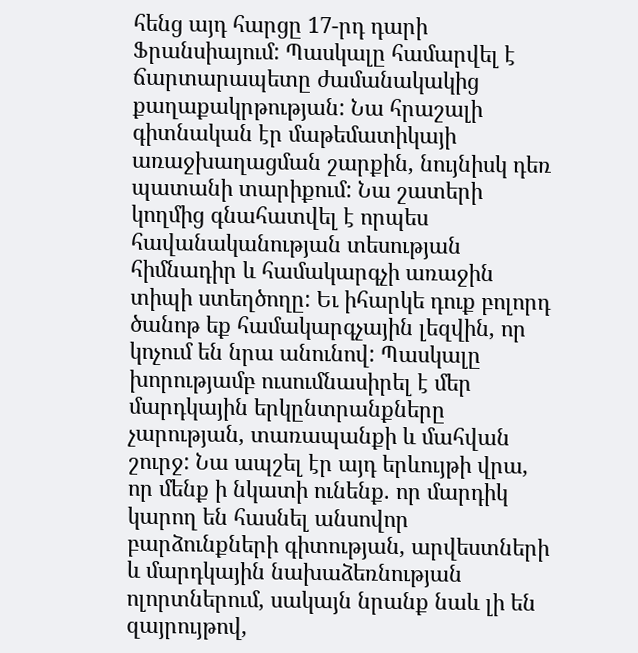հենց այդ հարցը 17-րդ դարի Ֆրանսիայում: Պասկալը համարվել է ճարտարապետը ժամանակակից քաղաքակրթության: Նա հրաշալի գիտնական էր մաթեմատիկայի առաջխաղացման շարքին, նույնիսկ դեռ պատանի տարիքում: Նա շատերի կողմից գնահատվել է որպես հավանականության տեսության հիմնադիր և համակարգչի առաջին տիպի ստեղծողը: Եւ իհարկե դուք բոլորդ ծանոթ եք համակարգչային լեզվին, որ կոչում են նրա անունով: Պասկալը խորությամբ ուսումնասիրել է մեր մարդկային երկընտրանքները չարության, տառապանքի և մահվան շուրջ: Նա ապշել էր այդ երևույթի վրա, որ մենք ի նկատի ունենք. որ մարդիկ կարող են հասնել անսովոր բարձունքների գիտության, արվեստների և մարդկային նախաձեռնության ոլորտներում, սակայն նրանք նաև լի են զայրույթով,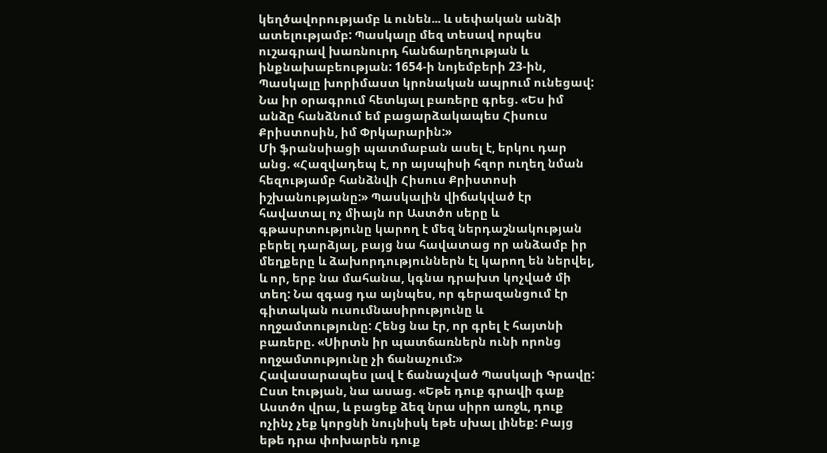կեղծավորությամբ և ունեն... և սեփական անձի ատելությամբ: Պասկալը մեզ տեսավ որպես ուշագրավ խառնուրդ հանճարեղության և ինքնախաբեության: 1654-ի նոյեմբերի 23-ին, Պասկալը խորիմաստ կրոնական ապրում ունեցավ: Նա իր օրագրում հետևյալ բառերը գրեց. «Ես իմ անձը հանձնում եմ բացարձակապես Հիսուս Քրիստոսին, իմ Փրկարարին:»
Մի ֆրանսիացի պատմաբան ասել է, երկու դար անց. «Հազվադեպ է, որ այսպիսի հզոր ուղեղ նման հեզությամբ հանձնվի Հիսուս Քրիստոսի իշխանությանը:» Պասկալին վիճակված էր հավատալ ոչ միայն որ Աստծո սերը և գթասրտությունը կարող է մեզ ներդաշնակության բերել դարձյալ, բայց նա հավատաց որ անձամբ իր մեղքերը և ձախորդություններն էլ կարող են ներվել, և որ, երբ նա մահանա, կգնա դրախտ կոչված մի տեղ: Նա զգաց դա այնպես, որ գերազանցում էր գիտական ուսումնասիրությունը և ողջամտությունը: Հենց նա էր, որ գրել է հայտնի բառերը. «Սիրտն իր պատճառներն ունի որոնց ողջամտությունը չի ճանաչում:»
Հավասարապես լավ է ճանաչված Պասկալի Գրավը: Ըստ էության, նա ասաց. «Եթե դուք գրավի գաք Աստծո վրա, և բացեք ձեզ նրա սիրո առջև, դուք ոչինչ չեք կորցնի նույնիսկ եթե սխալ լինեք: Բայց եթե դրա փոխարեն դուք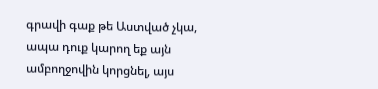գրավի գաք թե Աստված չկա, ապա դուք կարող եք այն ամբողջովին կորցնել, այս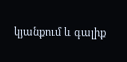կյանքում և գալիք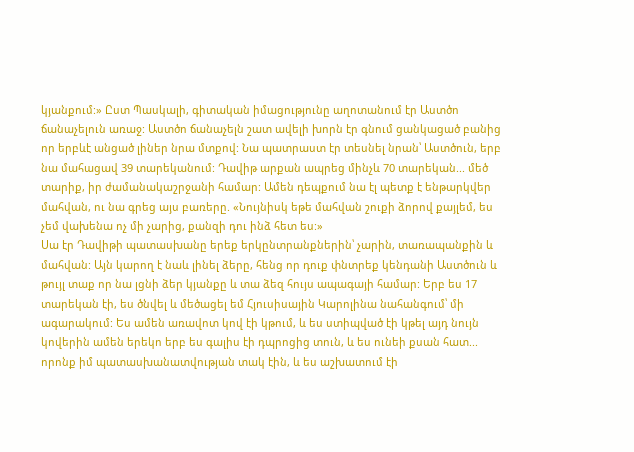կյանքում:» Ըստ Պասկալի, գիտական իմացությունը աղոտանում էր Աստծո ճանաչելուն առաջ: Աստծո ճանաչելն շատ ավելի խորն էր գնում ցանկացած բանից որ երբևէ անցած լիներ նրա մտքով: Նա պատրաստ էր տեսնել նրան՝ Աստծուն, երբ նա մահացավ 39 տարեկանում: Դավիթ արքան ապրեց մինչև 70 տարեկան... մեծ տարիք, իր ժամանակաշրջանի համար: Ամեն դեպքում նա էլ պետք է ենթարկվեր մահվան, ու նա գրեց այս բառերը. «Նույնիսկ եթե մահվան շուքի ձորով քայլեմ, ես չեմ վախենա ոչ մի չարից, քանզի դու ինձ հետ ես:»
Սա էր Դավիթի պատասխանը երեք երկընտրանքներին՝ չարին, տառապանքին և մահվան: Այն կարող է նաև լինել ձերը, հենց որ դուք փնտրեք կենդանի Աստծուն և թույլ տաք որ նա լցնի ձեր կյանքը և տա ձեզ հույս ապագայի համար: Երբ ես 17 տարեկան էի, ես ծնվել և մեծացել եմ Հյուսիսային Կարոլինա նահանգում՝ մի ագարակում: Ես ամեն առավոտ կով էի կթում, և ես ստիպված էի կթել այդ նույն կովերին ամեն երեկո երբ ես գալիս էի դպրոցից տուն, և ես ունեի քսան հատ... որոնք իմ պատասխանատվության տակ էին, և ես աշխատում էի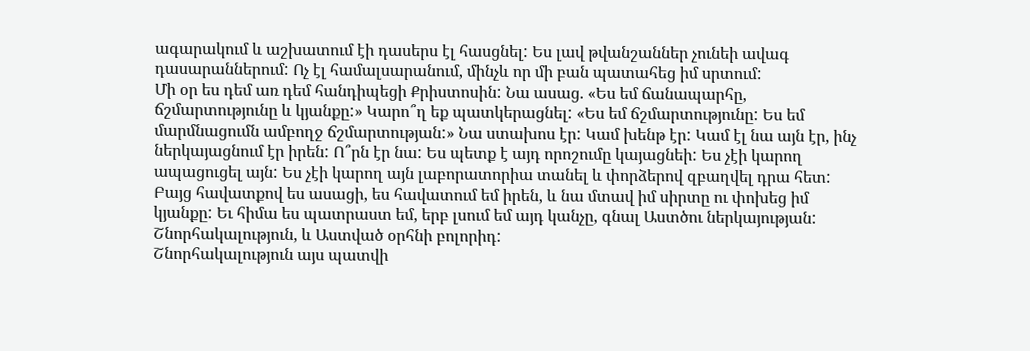ագարակում և աշխատում էի դասերս էլ հասցնել: Ես լավ թվանշաններ չունեի ավագ դասարաններում: Ոչ էլ համալսարանում, մինչև որ մի բան պատահեց իմ սրտում:
Մի օր ես դեմ առ դեմ հանդիպեցի Քրիստոսին: Նա ասաց. «Ես եմ ճանապարհը, ճշմարտությունը և կյանքը:» Կարո՞ղ եք պատկերացնել: «Ես եմ ճշմարտությունը: Ես եմ մարմնացումն ամբողջ ճշմարտության:» Նա ստախոս էր: Կամ խենթ էր: Կամ էլ նա այն էր, ինչ ներկայացնում էր իրեն: Ո՞րն էր նա: Ես պետք է այդ որոշումը կայացնեի: Ես չէի կարող ապացուցել այն: Ես չէի կարող այն լաբորատորիա տանել և փորձերով զբաղվել դրա հետ: Բայց հավատքով ես ասացի, ես հավատում եմ իրեն, և նա մտավ իմ սիրտը ու փոխեց իմ կյանքը: Եւ հիմա ես պատրաստ եմ, երբ լսում եմ այդ կանչը, գնալ Աստծու ներկայության: Շնորհակալություն, և Աստված օրհնի բոլորիդ:
Շնորհակալություն այս պատվի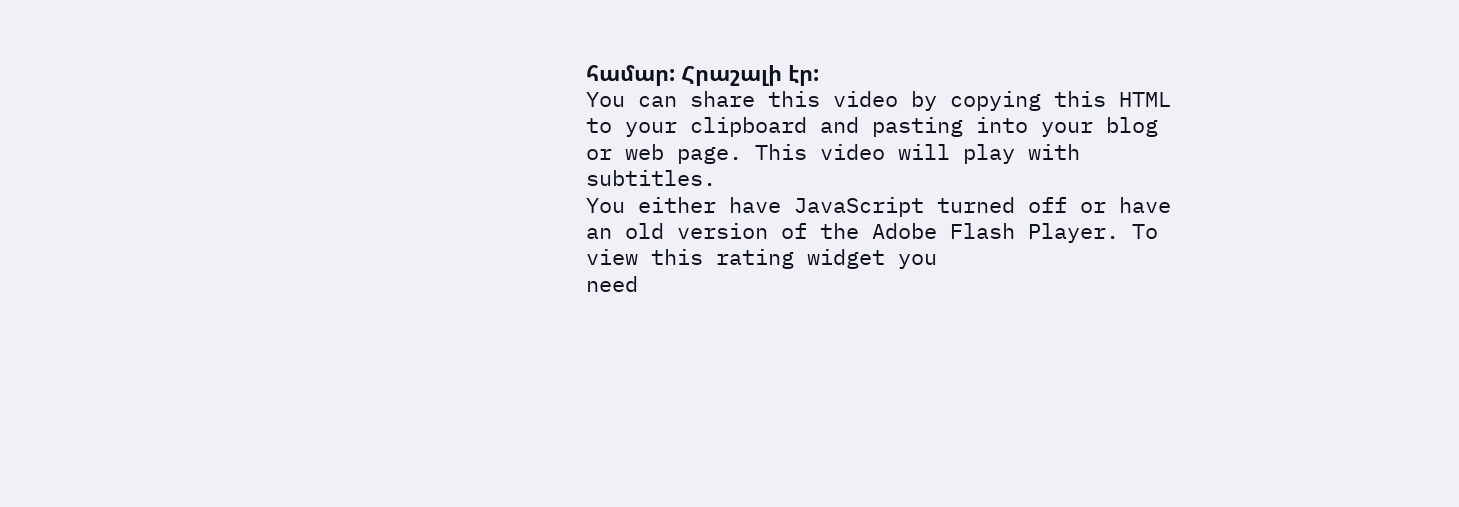համար: Հրաշալի էր:
You can share this video by copying this HTML to your clipboard and pasting into your blog or web page. This video will play with subtitles.
You either have JavaScript turned off or have an old version of the Adobe Flash Player. To view this rating widget you
need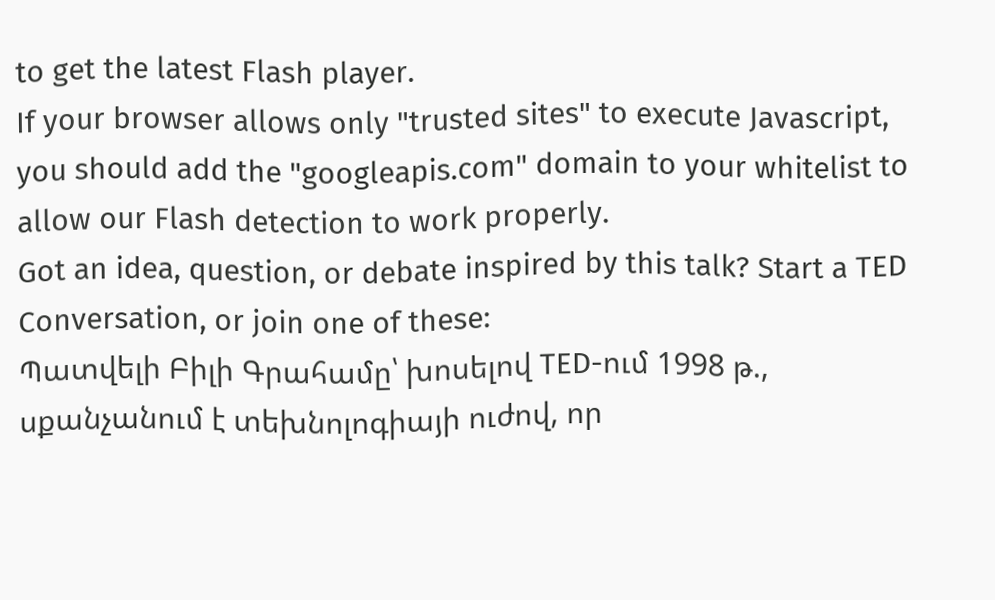to get the latest Flash player.
If your browser allows only "trusted sites" to execute Javascript, you should add the "googleapis.com" domain to your whitelist to allow our Flash detection to work properly.
Got an idea, question, or debate inspired by this talk? Start a TED Conversation, or join one of these:
Պատվելի Բիլի Գրահամը՝ խոսելով TED-ում 1998 թ., սքանչանում է տեխնոլոգիայի ուժով, որ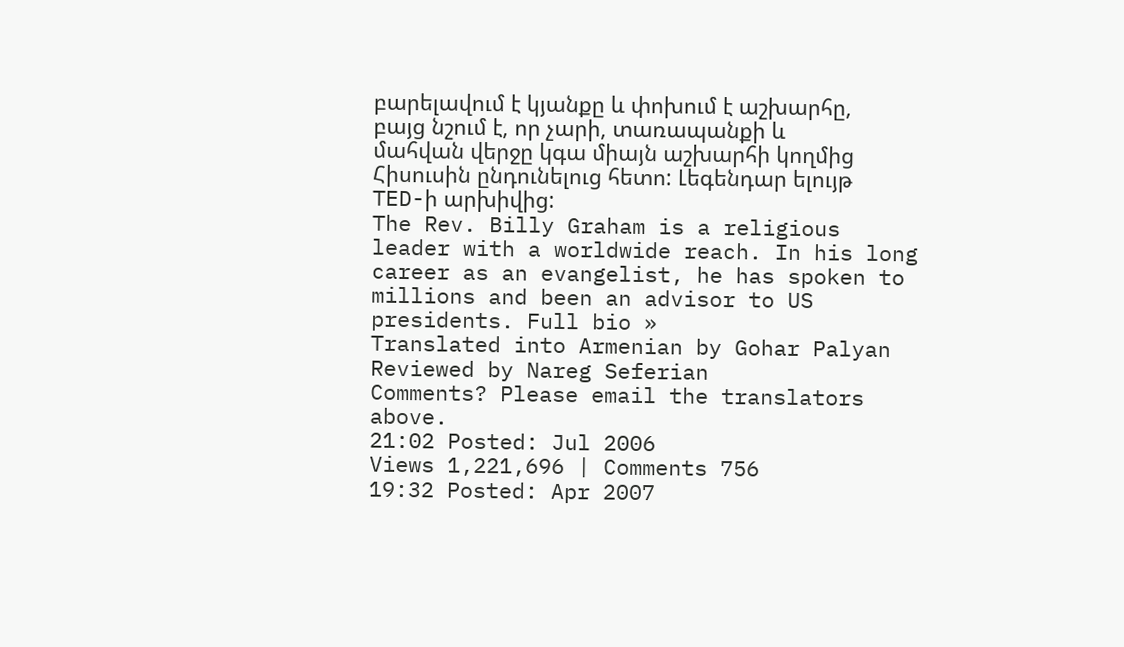բարելավում է կյանքը և փոխում է աշխարհը, բայց նշում է, որ չարի, տառապանքի և մահվան վերջը կգա միայն աշխարհի կողմից Հիսուսին ընդունելուց հետո: Լեգենդար ելույթ TED-ի արխիվից:
The Rev. Billy Graham is a religious leader with a worldwide reach. In his long career as an evangelist, he has spoken to millions and been an advisor to US presidents. Full bio »
Translated into Armenian by Gohar Palyan
Reviewed by Nareg Seferian
Comments? Please email the translators above.
21:02 Posted: Jul 2006
Views 1,221,696 | Comments 756
19:32 Posted: Apr 2007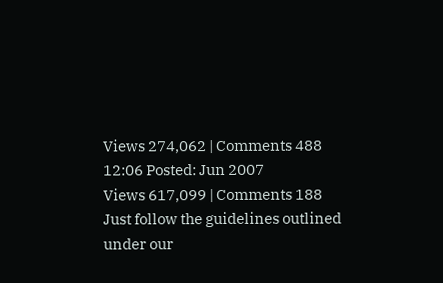Views 274,062 | Comments 488
12:06 Posted: Jun 2007
Views 617,099 | Comments 188
Just follow the guidelines outlined under our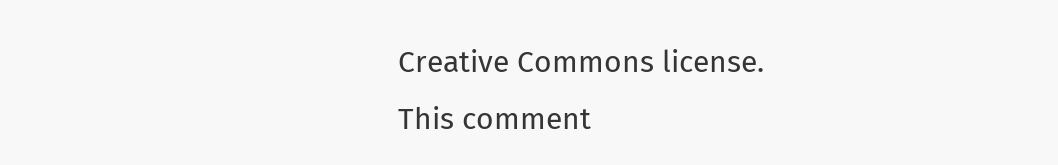Creative Commons license.
This comment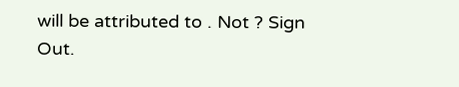will be attributed to . Not ? Sign Out.